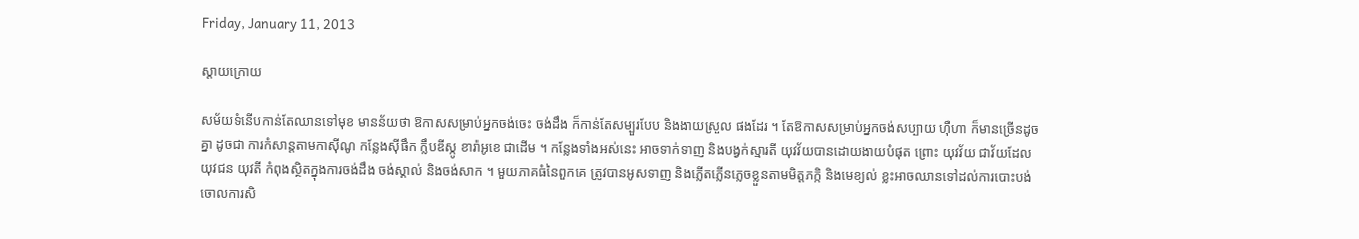Friday, January 11, 2013

ស្ដាយក្រោយ

សម័យទំនើបកាន់តែឈានទៅមុខ មានន័យថា ឱកាសសម្រាប់អ្នកចង់ចេះ ចង់ដឹង ក៏កាន់តែសម្បួរបែប និងងាយស្រួល ផងដែរ ។ តែឱកាសសម្រាប់អ្នកចង់សប្បាយ ហ៊ឺហា ក៏មានច្រើនដូចគ្នា ដូចជា ការកំសាន្ដតាមកាស៊ីណូ កន្លែងស៊ីផឹក ក្លឹបឌីស្កូ ខារ៉ាអូខេ ជាដើម ។ កន្លែងទាំងអស់នេះ អាចទាក់ទាញ និងបង្វក់ស្មារតី យុវវ័យបានដោយងាយបំផុត ព្រោះ យុវវ័យ ជាវ័យដែលយុវជន យុវតី កំពុងស្ថិតក្នុងការចង់ដឹង ចង់ស្គាល់ និងចង់សាក ។ មួយភាគធំនៃពួកគេ ត្រូវបានអូសទាញ និងភ្លើតភ្លើនភ្លេចខ្លួនតាមមិត្តភក្កិ និងមេខ្យល់ ខ្លះអាចឈានទៅដល់ការបោះបង់ចោលការសិ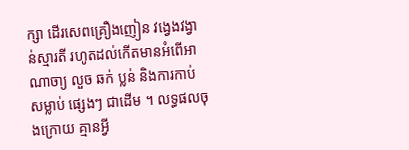ក្សា ដើរសេពគ្រឿងញៀន វង្វេងវង្វាន់ស្មារតី រហូតដល់កើតមានអំពើអាណាចា្យ លួច ឆក់ ប្លន់ និងការកាប់សម្លាប់ ផ្សេងៗ ជាដើម ។ លទ្ធផលចុងក្រោយ គ្មានអ្វី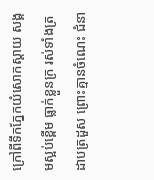ក្រៅពីទឹកភ្នែកយំសោកស្ដាយ សង្គមស្អប់ខ្ពើម ធ្លាក់ខ្លួនក្រ រស់ទាំងត្រដាបត្រដួស ព្រោះគ្មានចំណេះ ជំនា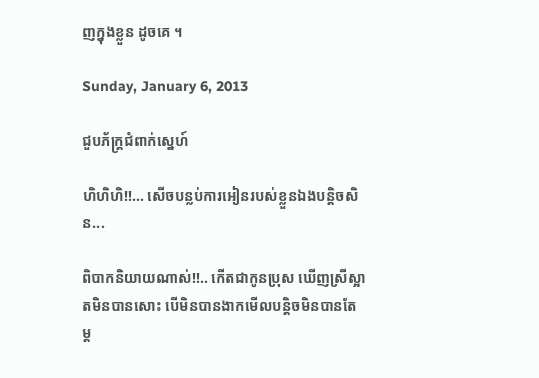ញក្នុងខ្លួន ដូចគេ ។

Sunday, January 6, 2013

ជួបភ័ក្ត្រជំពាក់ស្នេហ៍

ហិហិហិ!!... សើចបន្លប់ការអៀនរបស់ខ្លួនឯងបន្ដិចសិន...

ពិបាកនិយាយណាស់!!.. កើតជាកូនប្រុស ឃើញស្រីស្អាតមិនបានសោះ បើមិនបានងាកមើលបន្តិចមិនបានតែម្ដ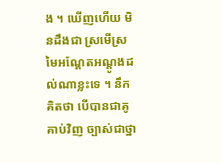ង ។ ឃើញហើយ មិនដឹងជា ស្រមើស្រមៃអណ្ដែតអណ្ដូងដល់ណាខ្លះទេ ។ នឹកគិតថា បើបានជាគូគាប់វិញ ច្បាស់ជាថ្នា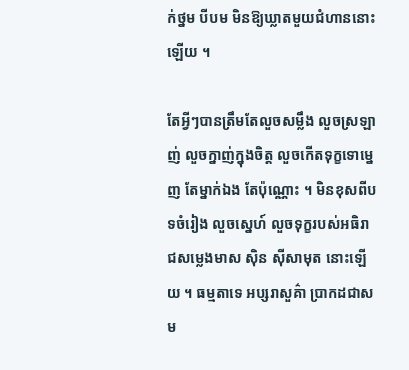ក់ថ្នម បីបម មិនឱ្យឃ្លាតមួយជំហាននោះឡើយ ។

តែអ្វីៗបានត្រឹមតែលួចសម្លឹង លួចស្រឡាញ់ លួចក្នាញ់ក្នុងចិត្ត លួចកើតទុក្ខទោម្នេញ តែម្នាក់ឯង តែប៉ុណ្ណោះ ។ មិនខុសពីបទចំរៀង លួចស្នេហ៍ លួចទុក្ខរបស់អធិរាជសម្លេងមាស ស៊ិន ស៊ីសាមុត នោះឡើយ ។ ធម្មតាទេ អប្សរាសួគ៌ា ប្រាកដជាសម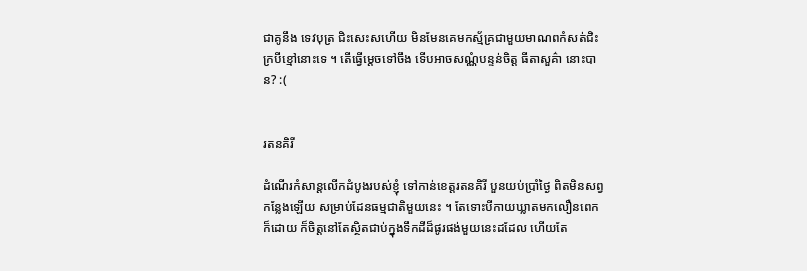ជាគូនឹង ទេវបុត្រ ជិះសេះសហើយ មិនមែនគេមកស្ម័គ្រជាមួយមាណពកំសត់ជិះក្របីខ្មៅនោះទេ ។ តើធ្វើម្ដេចទៅចឹង ទើបអាចសណ្ណំបន្ទន់ចិត្ត ធីតាសួគ៌ា នោះបាន? :(


រតនគិរី

ដំណើរកំសាន្ដលើកដំបូងរបស់ខ្ញុំ ទៅកាន់ខេត្តរតនគិរី បួនយប់ប្រាំថ្ងៃ ពិតមិនសព្វកន្លែងឡើយ សម្រាប់ដែនធម្មជាតិមួយនេះ ។ តែទោះបីកាយឃ្លាតមកលឿនពេកក៏ដោយ ក៏ចិត្តនៅតែស្ថិតជាប់ក្នុងទឹកដីដ៏ផូរផង់មួយនេះដដែល ហើយតែ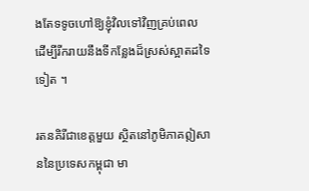ងតែទទូចហៅឱ្យខ្ញុំវិលទៅវិញគ្រប់ពេល ដើម្បីរីករាយនឹងទីកន្លែងដ៏ស្រស់ស្អាតដទៃទៀត ។

រតនគិរីជាខេត្តមួយ ស្ថិតនៅភូមិភាគឦសាននៃប្រទេសកម្ពុជា មា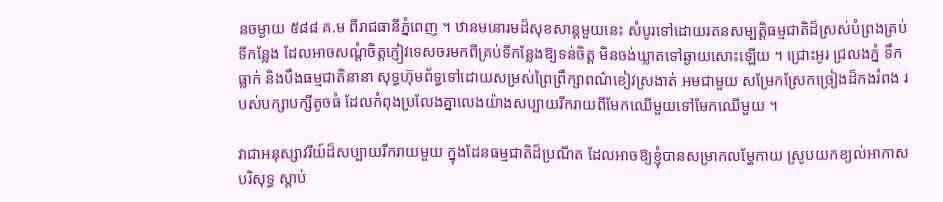នចម្ងាយ ៥៨៨ គ.ម ពីរាជធានីភ្នំពេញ ។ ឋានមនោរមដ៏សុខសាន្ដមួយនេះ សំបូរទៅដោយរតនសម្បត្តិធម្មជាតិដ៏ស្រស់បំព្រងគ្រប់ទីកន្លែង ដែលអាចសណ្ដំចិត្តភ្ញៀវទេសចរមកពីគ្រប់ទីកន្លែងឱ្យទន់ចិត្ត មិនចង់ឃ្លាតទៅឆ្ងាយសោះឡើយ ។ ជ្រោះអូរ ជ្រលងភ្នំ ទឹកធ្លាក់ និងបឹងធម្មជាតិនានា សុទ្ធហ៊ុមព័ទ្ធទៅដោយសម្រស់ព្រៃព្រឹក្សាពណ៌ខៀវស្រងាត់ អមជាមួយ សម្រែកស្រែកច្រៀងដ៏កងរំពង របស់បក្សាបក្សីតូចធំ ដែលកំពុងប្រលែងគ្នាលេងយ៉ាងសប្បាយរីករាយពីមែកឈើមួយទៅមែកឈើមួយ ។

វាជាអនុស្សាវរីយ៍ដ៏សប្បាយរីករាយមួយ ក្នុងដែនធម្មជាតិដ៏ប្រណីត ដែលអាចឱ្យខ្ញុំបានសម្រាកលម្ហែកាយ ស្រូបយកខ្យល់អាកាសបរិសុទ្ធ ស្តាប់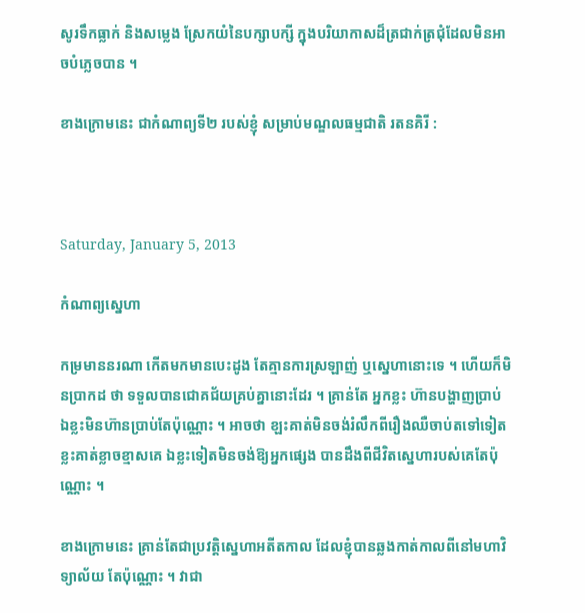សូរទឹកធ្លាក់ និងសម្លេង ស្រែកយំនៃបក្សាបក្សី ក្នុងបរិយាកាសដ៏ត្រជាក់ត្រជុំដែលមិនអាចបំភ្លេចបាន ។

ខាងក្រោមនេះ ជាកំណាព្យទី២ របស់ខ្ញុំ សម្រាប់មណ្ឌលធម្មជាតិ រតនគិរី :



Saturday, January 5, 2013

កំណាព្យស្នេហា

កម្រមាននរណា កើតមកមានបេះដូង តែគ្មានការស្រឡាញ់ ឬស្នេហានោះទេ ។ ហើយក៏មិនប្រាកដ ថា ទទួលបានជោគជ័យគ្រប់គ្នានោះដែរ ។ គ្រាន់តែ អ្នកខ្លះ ហ៊ានបង្ហាញប្រាប់ ឯខ្លះមិនហ៊ានប្រាប់តែប៉ុណ្ណោះ ។ អាចថា ខ្ឡះគាត់មិនចង់រំលឹកពីរឿងឈឺចាប់តទៅទៀត ខ្លះគាត់ខ្លាចខ្មាសគេ ឯខ្លះទៀតមិនចង់ឱ្យអ្នកផ្សេង បានដឹងពីជីវិតស្នេហារបស់គេតែប៉ុណ្ណោះ ។

ខាងក្រោមនេះ គ្រាន់តែជាប្រវត្តិស្នេហាអតីតកាល ដែលខ្ញុំបានឆ្លងកាត់កាលពីនៅមហាវិទ្យាល័យ តែប៉ុណ្ណោះ ។ វាជា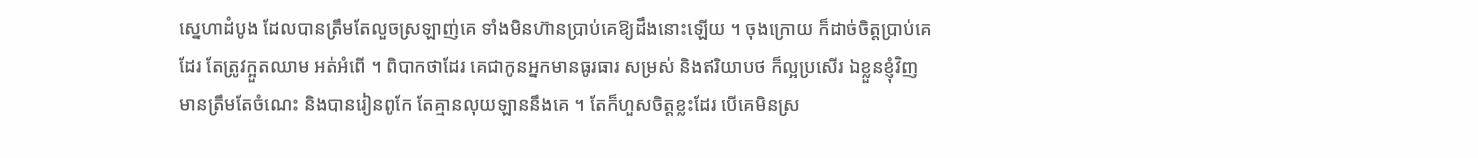ស្នេហាដំបូង ដែលបានត្រឹមតែលួចស្រឡាញ់គេ ទាំងមិនហ៊ានប្រាប់គេឱ្យដឹងនោះឡើយ ។ ចុងក្រោយ ក៏ដាច់ចិត្តប្រាប់គេដែរ តែត្រូវក្អួតឈាម អត់អំពើ ។ ពិបាកថាដែរ គេជាកូនអ្នកមានធូរធារ សម្រស់ និងឥរិយាបថ ក៏ល្អប្រសើរ ឯខ្លួនខ្ញុំវិញ មានត្រឹមតែចំណេះ និងបានរៀនពូកែ តែគ្មានលុយឡាននឹងគេ ។ តែក៏ហួសចិត្តខ្លះដែរ បើគេមិនស្រ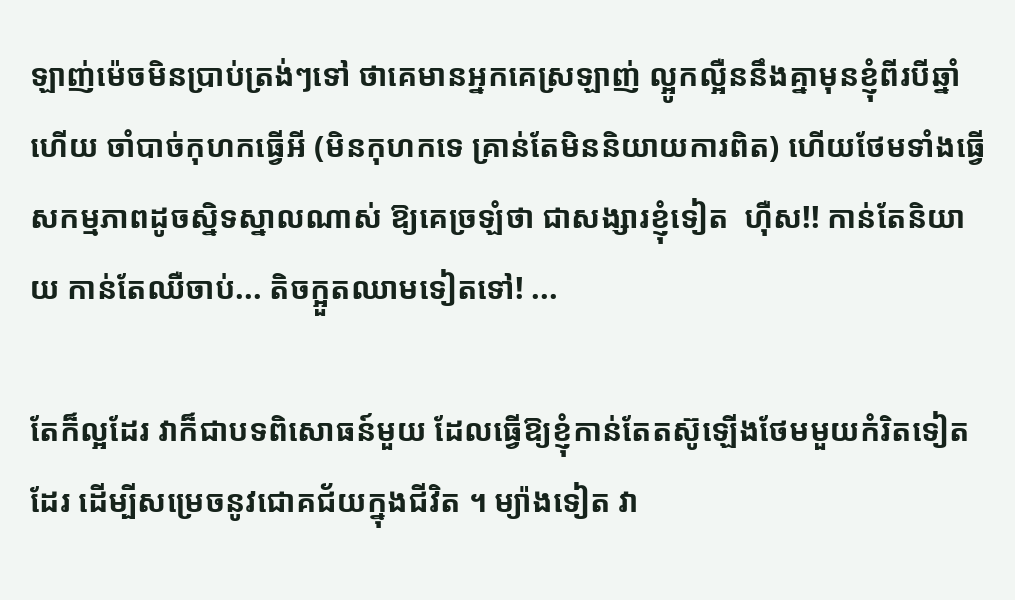ឡាញ់ម៉េចមិនប្រាប់ត្រង់ៗទៅ ថាគេមានអ្នកគេស្រឡាញ់ ល្អូកល្អឺននឹងគ្នាមុនខ្ញុំពីរបីឆ្នាំហើយ ចាំបាច់កុហកធ្វើអី (មិនកុហកទេ គ្រាន់តែមិននិយាយការពិត) ហើយថែមទាំងធ្វើសកម្មភាពដូចស្និទស្នាលណាស់ ឱ្យគេច្រឡំថា ជាសង្សារខ្ញុំទៀត  ហ៊ឺស!! កាន់តែនិយាយ កាន់តែឈឺចាប់... តិចក្អួតឈាមទៀតទៅ! ...

តែក៏ល្អដែរ វាក៏ជាបទពិសោធន៍មួយ ដែលធ្វើឱ្យខ្ញុំកាន់តែតស៊ូឡើងថែមមួយកំរិតទៀតដែរ ដើម្បីសម្រេចនូវជោគជ័យក្នុងជីវិត ។ ម្យ៉ាងទៀត វា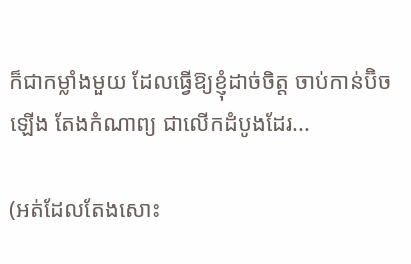ក៏ជាកម្លាំងមួយ ដែលធ្វើឱ្យខ្ញុំដាច់ចិត្ត ចាប់កាន់ប៊ិចឡើង តែងកំណាព្យ ជាលើកដំបូងដែរ...

(អត់ដែលតែងសោះ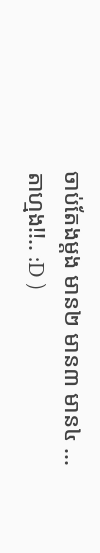ចាប់តែងម្ដង មាន២ មាន៣ មាន៤ ... តាហ្មង!!.. :D )